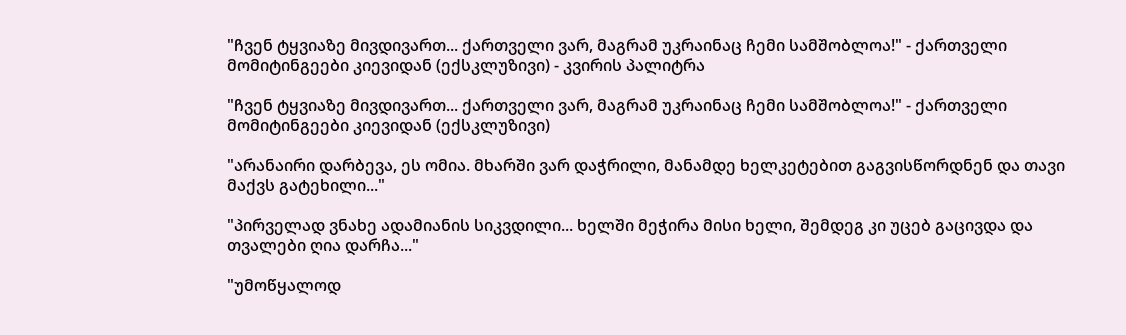"ჩვენ ტყვიაზე მივდივართ... ქართველი ვარ, მაგრამ უკრაინაც ჩემი სამშობლოა!" - ქართველი მომიტინგეები კიევიდან (ექსკლუზივი) - კვირის პალიტრა

"ჩვენ ტყვიაზე მივდივართ... ქართველი ვარ, მაგრამ უკრაინაც ჩემი სამშობლოა!" - ქართველი მომიტინგეები კიევიდან (ექსკლუზივი)

"არანაირი დარბევა, ეს ომია. მხარში ვარ დაჭრილი, მანამდე ხელკეტებით გაგვისწორდნენ და თავი მაქვს გატეხილი..."

"პირველად ვნახე ადამიანის სიკვდილი... ხელში მეჭირა მისი ხელი, შემდეგ კი უცებ გაცივდა და თვალები ღია დარჩა..."

"უმოწყალოდ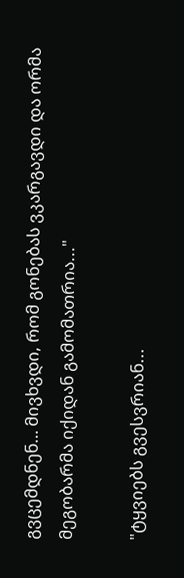გვცემდნენ… მივხვდი, რომ გონებას ვკარგავდი და ორმა მეგობარმა იქიდან გამომათრია..."

"ტყვიებს გვესვრიან...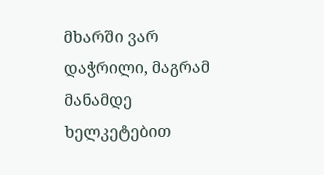მხარში ვარ დაჭრილი, მაგრამ მანამდე ხელკეტებით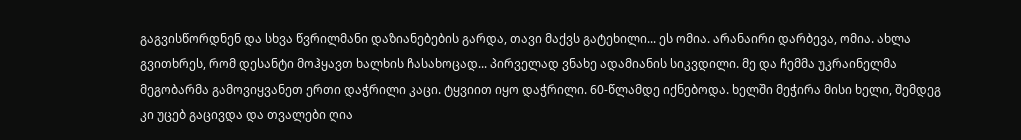გაგვისწორდნენ და სხვა წვრილმანი დაზიანებების გარდა, თავი მაქვს გატეხილი... ეს ომია. არანაირი დარბევა, ომია. ახლა გვითხრეს, რომ დესანტი მოჰყავთ ხალხის ჩასახოცად... პირველად ვნახე ადამიანის სიკვდილი. მე და ჩემმა უკრაინელმა მეგობარმა გამოვიყვანეთ ერთი დაჭრილი კაცი. ტყვიით იყო დაჭრილი. 60-წლამდე იქნებოდა. ხელში მეჭირა მისი ხელი, შემდეგ კი უცებ გაცივდა და თვალები ღია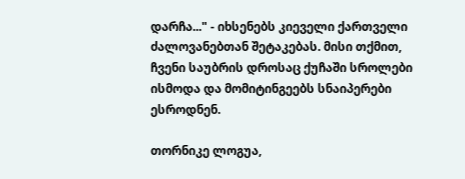დარჩა..." - იხსენებს კიეველი ქართველი ძალოვანებთან შეტაკებას. მისი თქმით, ჩვენი საუბრის დროსაც ქუჩაში სროლები ისმოდა და მომიტინგეებს სნაიპერები ესროდნენ.

თორნიკე ლოგუა,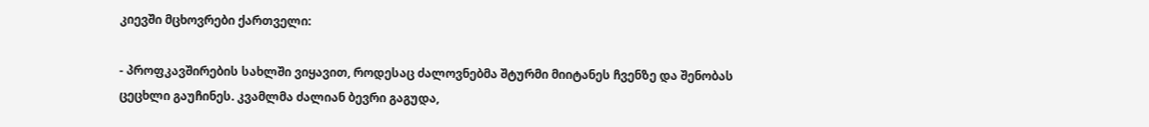კიევში მცხოვრები ქართველი:

- პროფკავშირების სახლში ვიყავით, როდესაც ძალოვნებმა შტურმი მიიტანეს ჩვენზე და შენობას ცეცხლი გაუჩინეს. კვამლმა ძალიან ბევრი გაგუდა,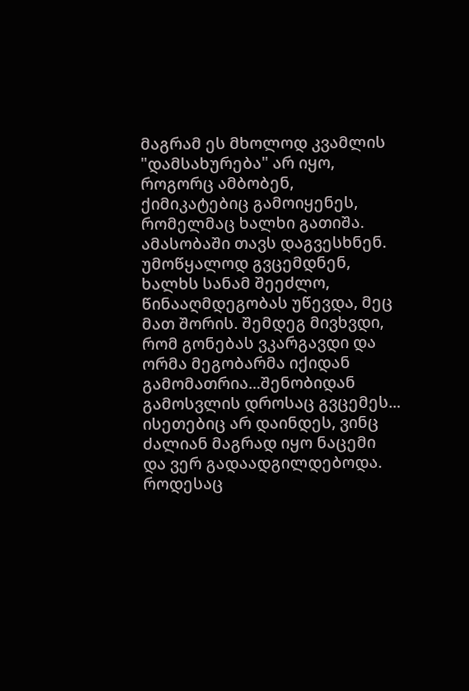მაგრამ ეს მხოლოდ კვამლის "დამსახურება" არ იყო, როგორც ამბობენ, ქიმიკატებიც გამოიყენეს, რომელმაც ხალხი გათიშა. ამასობაში თავს დაგვესხნენ. უმოწყალოდ გვცემდნენ, ხალხს სანამ შეეძლო, წინააღმდეგობას უწევდა, მეც მათ შორის. შემდეგ მივხვდი, რომ გონებას ვკარგავდი და ორმა მეგობარმა იქიდან გამომათრია...შენობიდან გამოსვლის დროსაც გვცემეს... ისეთებიც არ დაინდეს, ვინც ძალიან მაგრად იყო ნაცემი და ვერ გადაადგილდებოდა. როდესაც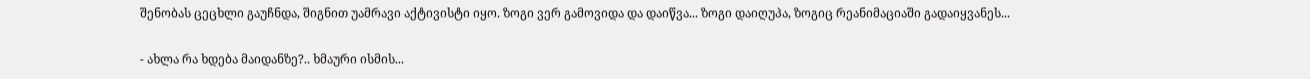შენობას ცეცხლი გაუჩნდა, შიგნით უამრავი აქტივისტი იყო. ზოგი ვერ გამოვიდა და დაიწვა... ზოგი დაიღუპა, ზოგიც რეანიმაციაში გადაიყვანეს...

- ახლა რა ხდება მაიდანზე?.. ხმაური ისმის...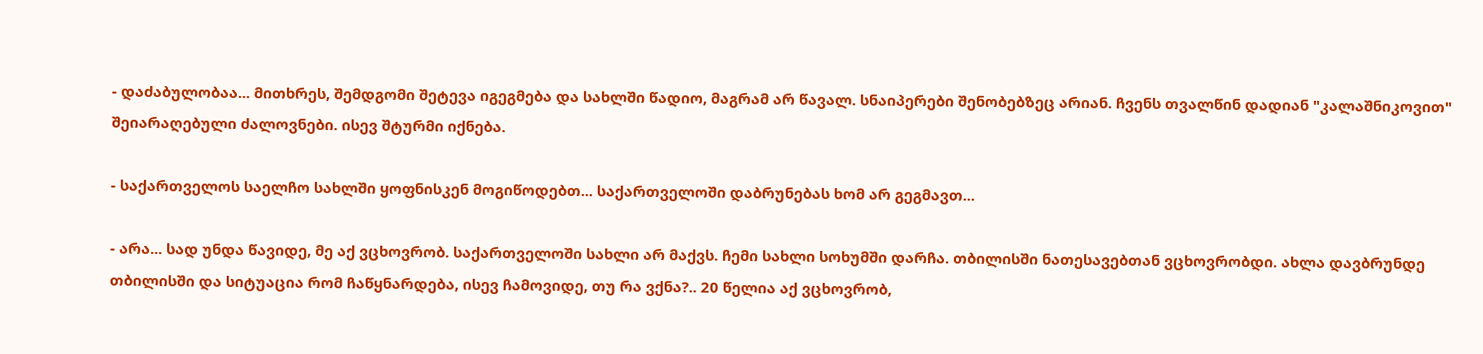- დაძაბულობაა... მითხრეს, შემდგომი შეტევა იგეგმება და სახლში წადიო, მაგრამ არ წავალ. სნაიპერები შენობებზეც არიან. ჩვენს თვალწინ დადიან "კალაშნიკოვით" შეიარაღებული ძალოვნები. ისევ შტურმი იქნება.

- საქართველოს საელჩო სახლში ყოფნისკენ მოგიწოდებთ... საქართველოში დაბრუნებას ხომ არ გეგმავთ...

- არა... სად უნდა წავიდე, მე აქ ვცხოვრობ. საქართველოში სახლი არ მაქვს. ჩემი სახლი სოხუმში დარჩა. თბილისში ნათესავებთან ვცხოვრობდი. ახლა დავბრუნდე თბილისში და სიტუაცია რომ ჩაწყნარდება, ისევ ჩამოვიდე, თუ რა ვქნა?.. 20 წელია აქ ვცხოვრობ,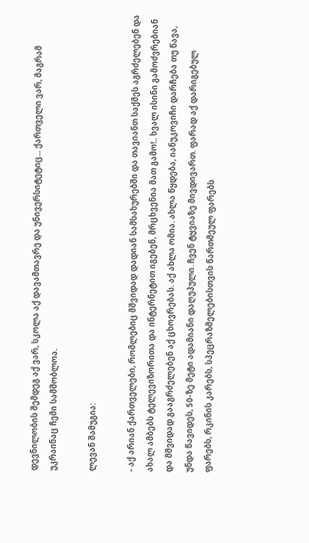დევნილობის შემდეგ აქ ვარ, სკოლა აქ დავამთავრე და უნივერსიტეტიც... ქართველი ვარ, მაგრამ უკრაინაც ჩემი სამშობლოა.

ლევან შამუგია:

- აქ არიან ქართველები, რომლებიც მშვიდად დადიან სამსახურებში და თავიანთ საქმეს აგრძელებენ და ახალ ამბებს ტელევიზორითა და ინტერნეტით იგებენ, მრცხვენია მათ გამო!.. ხვალ ისინი გამოძვრებიან და მშვიდად გააგრძელებენ აქ ცხოვრებას. აქ ახლა ომია. ახლა წყდება, იანუკოვიჩი დარჩება თუ წავა, უნდა წავიდეს, 50-ზე მეტი ადამიანი დაღუპული. ჩვენ ტყვიაზე მივდივართ. ფარად აქ დარიგებულ ფარებს, რკინის კარებს, სპეცრაზმელებისთვის წართმეულ ფარებს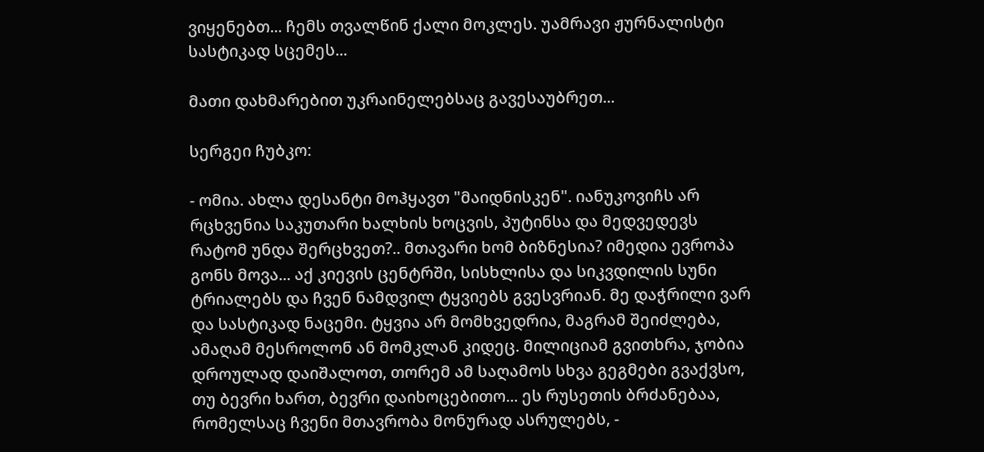ვიყენებთ... ჩემს თვალწინ ქალი მოკლეს. უამრავი ჟურნალისტი სასტიკად სცემეს...

მათი დახმარებით უკრაინელებსაც გავესაუბრეთ...

სერგეი ჩუბკო:

- ომია. ახლა დესანტი მოჰყავთ "მაიდნისკენ". იანუკოვიჩს არ რცხვენია საკუთარი ხალხის ხოცვის, პუტინსა და მედვედევს რატომ უნდა შერცხვეთ?.. მთავარი ხომ ბიზნესია? იმედია ევროპა გონს მოვა... აქ კიევის ცენტრში, სისხლისა და სიკვდილის სუნი ტრიალებს და ჩვენ ნამდვილ ტყვიებს გვესვრიან. მე დაჭრილი ვარ და სასტიკად ნაცემი. ტყვია არ მომხვედრია, მაგრამ შეიძლება, ამაღამ მესროლონ ან მომკლან კიდეც. მილიციამ გვითხრა, ჯობია დროულად დაიშალოთ, თორემ ამ საღამოს სხვა გეგმები გვაქვსო, თუ ბევრი ხართ, ბევრი დაიხოცებითო... ეს რუსეთის ბრძანებაა, რომელსაც ჩვენი მთავრობა მონურად ასრულებს, -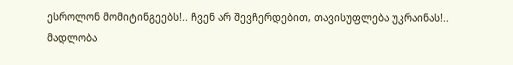ესროლონ მომიტინგეებს!.. ჩვენ არ შევჩერდებით, თავისუფლება უკრაინას!.. მადლობა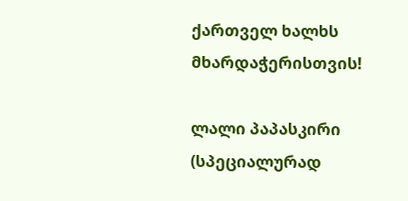ქართველ ხალხს მხარდაჭერისთვის!

ლალი პაპასკირი (სპეციალურად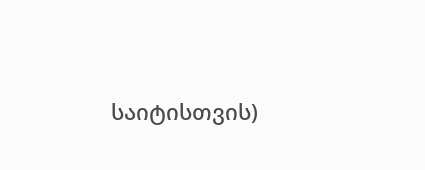საიტისთვის)